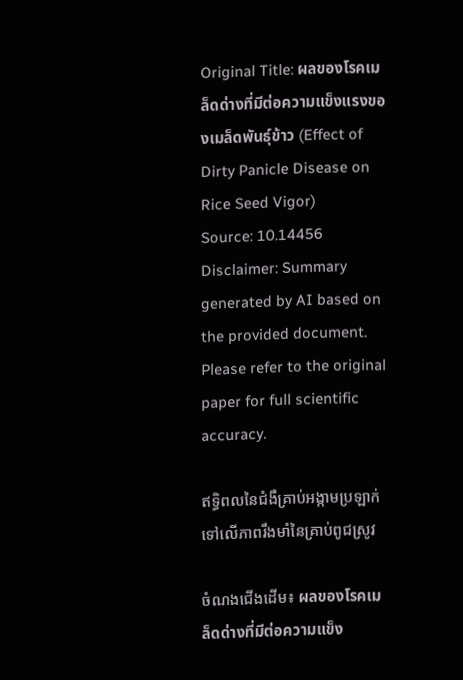Original Title: ผลของโรคเมล็ดด่างที่มีต่อความแข็งแรงของเมล็ดพันธุ์ข้าว (Effect of Dirty Panicle Disease on Rice Seed Vigor)
Source: 10.14456
Disclaimer: Summary generated by AI based on the provided document. Please refer to the original paper for full scientific accuracy.

ឥទ្ធិពលនៃជំងឺគ្រាប់អង្កាមប្រឡាក់ទៅលើភាពរឹងមាំនៃគ្រាប់ពូជស្រូវ

ចំណងជើងដើម៖ ผลของโรคเมล็ดด่างที่มีต่อความแข็ง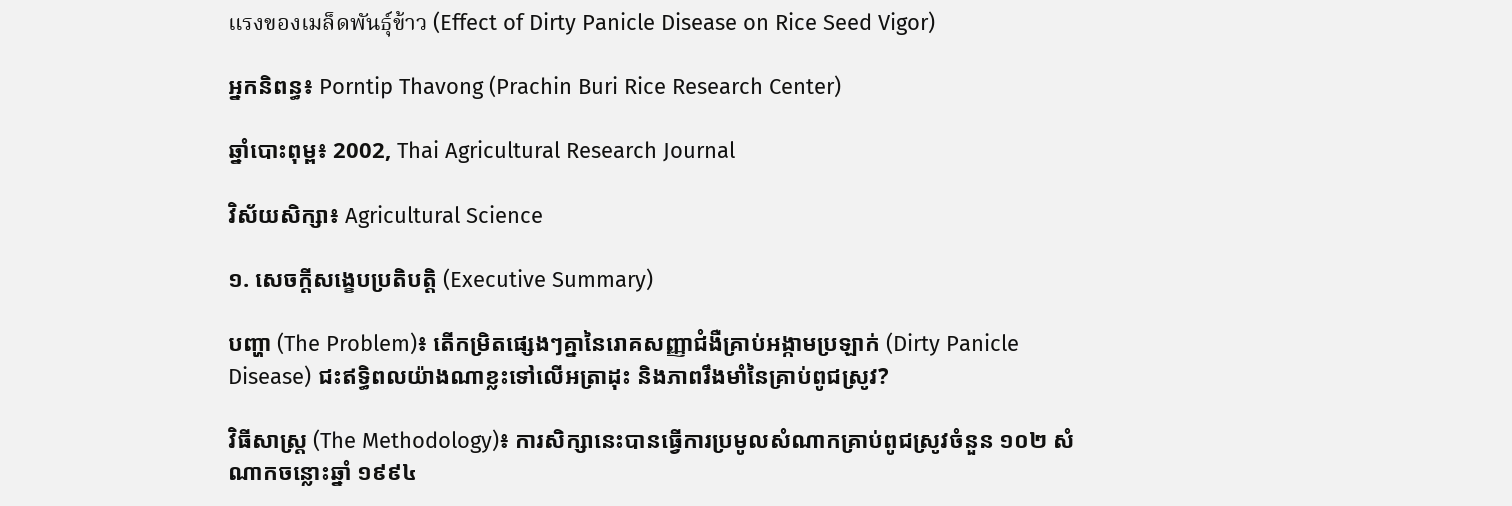แรงของเมล็ดพันธุ์ข้าว (Effect of Dirty Panicle Disease on Rice Seed Vigor)

អ្នកនិពន្ធ៖ Porntip Thavong (Prachin Buri Rice Research Center)

ឆ្នាំបោះពុម្ព៖ 2002, Thai Agricultural Research Journal

វិស័យសិក្សា៖ Agricultural Science

១. សេចក្តីសង្ខេបប្រតិបត្តិ (Executive Summary)

បញ្ហា (The Problem)៖ តើកម្រិតផ្សេងៗគ្នានៃរោគសញ្ញាជំងឺគ្រាប់អង្កាមប្រឡាក់ (Dirty Panicle Disease) ជះឥទ្ធិពលយ៉ាងណាខ្លះទៅលើអត្រាដុះ និងភាពរឹងមាំនៃគ្រាប់ពូជស្រូវ?

វិធីសាស្ត្រ (The Methodology)៖ ការសិក្សានេះបានធ្វើការប្រមូលសំណាកគ្រាប់ពូជស្រូវចំនួន ១០២ សំណាកចន្លោះឆ្នាំ ១៩៩៤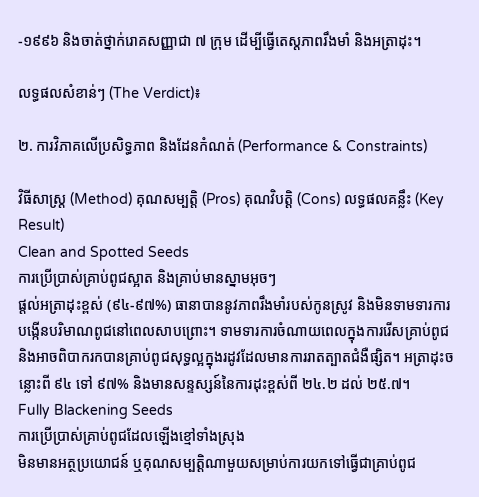-១៩៩៦ និងចាត់ថ្នាក់រោគសញ្ញាជា ៧ ក្រុម ដើម្បីធ្វើតេស្តភាពរឹងមាំ និងអត្រាដុះ។

លទ្ធផលសំខាន់ៗ (The Verdict)៖

២. ការវិភាគលើប្រសិទ្ធភាព និងដែនកំណត់ (Performance & Constraints)

វិធីសាស្ត្រ (Method) គុណសម្បត្តិ (Pros) គុណវិបត្តិ (Cons) លទ្ធផលគន្លឹះ (Key Result)
Clean and Spotted Seeds
ការប្រើប្រាស់គ្រាប់ពូជស្អាត និងគ្រាប់មានស្នាមអុចៗ
ផ្តល់អត្រាដុះខ្ពស់ (៩៤-៩៧%) ធានាបាននូវភាពរឹងមាំរបស់កូនស្រូវ និងមិនទាមទារការបង្កើនបរិមាណពូជនៅពេលសាបព្រោះ។ ទាមទារការចំណាយពេលក្នុងការរើសគ្រាប់ពូជ និងអាចពិបាករកបានគ្រាប់ពូជសុទ្ធល្អក្នុងរដូវដែលមានការរាតត្បាតជំងឺផ្សិត។ អត្រាដុះចន្លោះពី ៩៤ ទៅ ៩៧% និងមានសន្ទស្សន៍នៃការដុះខ្ពស់ពី ២៤.២ ដល់ ២៥.៧។
Fully Blackening Seeds
ការប្រើប្រាស់គ្រាប់ពូជដែលឡើងខ្មៅទាំងស្រុង
មិនមានអត្ថប្រយោជន៍ ឬគុណសម្បត្តិណាមួយសម្រាប់ការយកទៅធ្វើជាគ្រាប់ពូជ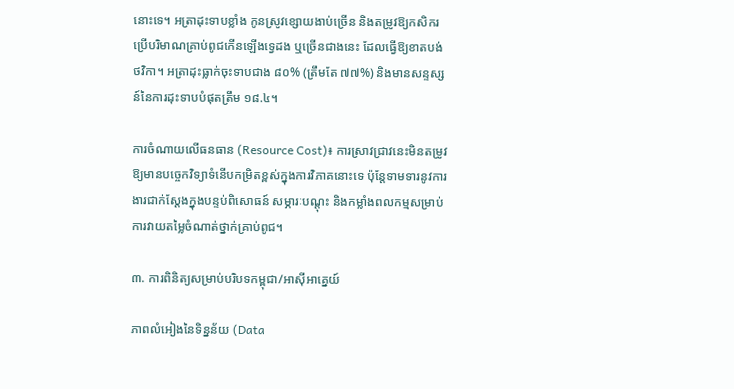នោះទេ។ អត្រាដុះទាបខ្លាំង កូនស្រូវខ្សោយងាប់ច្រើន និងតម្រូវឱ្យកសិករប្រើបរិមាណគ្រាប់ពូជកើនឡើងទ្វេដង ឬច្រើនជាងនេះ ដែលធ្វើឱ្យខាតបង់ថវិកា។ អត្រាដុះធ្លាក់ចុះទាបជាង ៨០% (ត្រឹមតែ ៧៧%) និងមានសន្ទស្សន៍នៃការដុះទាបបំផុតត្រឹម ១៨.៤។

ការចំណាយលើធនធាន (Resource Cost)៖ ការស្រាវជ្រាវនេះមិនតម្រូវឱ្យមានបច្ចេកវិទ្យាទំនើបកម្រិតខ្ពស់ក្នុងការវិភាគនោះទេ ប៉ុន្តែទាមទារនូវការងារជាក់ស្តែងក្នុងបន្ទប់ពិសោធន៍ សម្ភារៈបណ្តុះ និងកម្លាំងពលកម្មសម្រាប់ការវាយតម្លៃចំណាត់ថ្នាក់គ្រាប់ពូជ។

៣. ការពិនិត្យសម្រាប់បរិបទកម្ពុជា/អាស៊ីអាគ្នេយ៍

ភាពលំអៀងនៃទិន្នន័យ (Data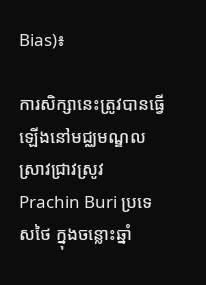Bias)៖

ការសិក្សានេះត្រូវបានធ្វើឡើងនៅមជ្ឈមណ្ឌលស្រាវជ្រាវស្រូវ Prachin Buri ប្រទេសថៃ ក្នុងចន្លោះឆ្នាំ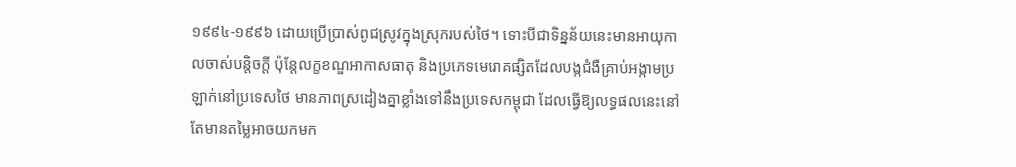១៩៩៤-១៩៩៦ ដោយប្រើប្រាស់ពូជស្រូវក្នុងស្រុករបស់ថៃ។ ទោះបីជាទិន្នន័យនេះមានអាយុកាលចាស់បន្តិចក្តី ប៉ុន្តែលក្ខខណ្ឌអាកាសធាតុ និងប្រភេទមេរោគផ្សិតដែលបង្កជំងឺគ្រាប់អង្កាមប្រឡាក់នៅប្រទេសថៃ មានភាពស្រដៀងគ្នាខ្លាំងទៅនឹងប្រទេសកម្ពុជា ដែលធ្វើឱ្យលទ្ធផលនេះនៅតែមានតម្លៃអាចយកមក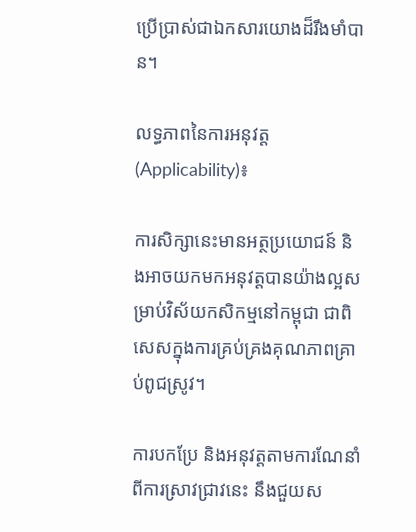ប្រើប្រាស់ជាឯកសារយោងដ៏រឹងមាំបាន។

លទ្ធភាពនៃការអនុវត្ត (Applicability)៖

ការសិក្សានេះមានអត្ថប្រយោជន៍ និងអាចយកមកអនុវត្តបានយ៉ាងល្អសម្រាប់វិស័យកសិកម្មនៅកម្ពុជា ជាពិសេសក្នុងការគ្រប់គ្រងគុណភាពគ្រាប់ពូជស្រូវ។

ការបកប្រែ និងអនុវត្តតាមការណែនាំពីការស្រាវជ្រាវនេះ នឹងជួយស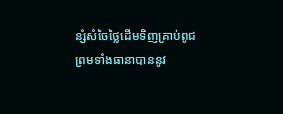ន្សំសំចៃថ្លៃដើមទិញគ្រាប់ពូជ ព្រមទាំងធានាបាននូវ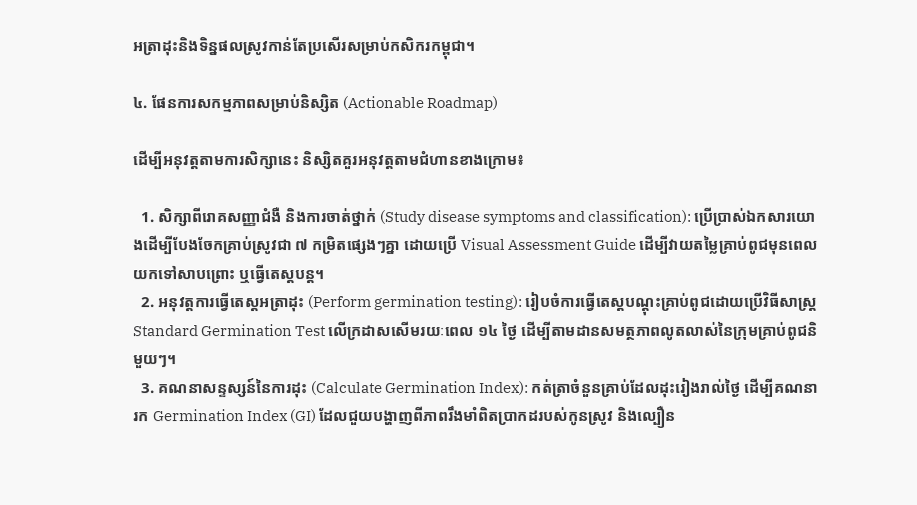អត្រាដុះនិងទិន្នផលស្រូវកាន់តែប្រសើរសម្រាប់កសិករកម្ពុជា។

៤. ផែនការសកម្មភាពសម្រាប់និស្សិត (Actionable Roadmap)

ដើម្បីអនុវត្តតាមការសិក្សានេះ និស្សិតគួរអនុវត្តតាមជំហានខាងក្រោម៖

  1. សិក្សាពីរោគសញ្ញាជំងឺ និងការចាត់ថ្នាក់ (Study disease symptoms and classification): ប្រើប្រាស់ឯកសារយោងដើម្បីបែងចែកគ្រាប់ស្រូវជា ៧ កម្រិតផ្សេងៗគ្នា ដោយប្រើ Visual Assessment Guide ដើម្បីវាយតម្លៃគ្រាប់ពូជមុនពេលយកទៅសាបព្រោះ ឬធ្វើតេស្តបន្ត។
  2. អនុវត្តការធ្វើតេស្តអត្រាដុះ (Perform germination testing): រៀបចំការធ្វើតេស្តបណ្តុះគ្រាប់ពូជដោយប្រើវិធីសាស្ត្រ Standard Germination Test លើក្រដាសសើមរយៈពេល ១៤ ថ្ងៃ ដើម្បីតាមដានសមត្ថភាពលូតលាស់នៃក្រុមគ្រាប់ពូជនិមួយៗ។
  3. គណនាសន្ទស្សន៍នៃការដុះ (Calculate Germination Index): កត់ត្រាចំនួនគ្រាប់ដែលដុះរៀងរាល់ថ្ងៃ ដើម្បីគណនារក Germination Index (GI) ដែលជួយបង្ហាញពីភាពរឹងមាំពិតប្រាកដរបស់កូនស្រូវ និងល្បឿន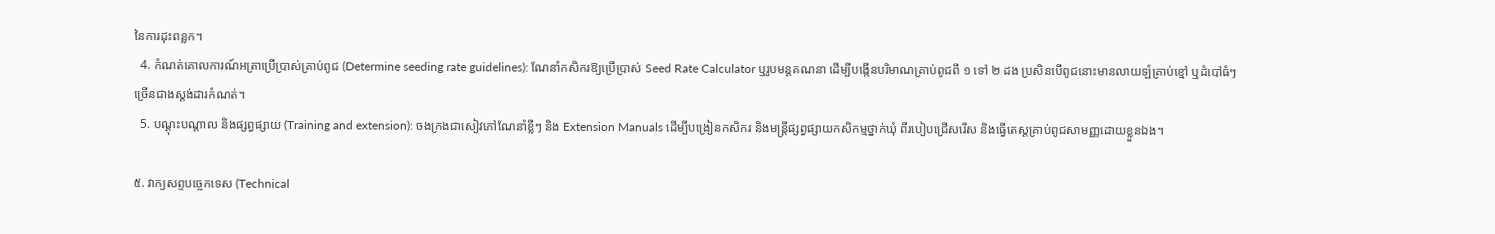នៃការដុះពន្លក។
  4. កំណត់គោលការណ៍អត្រាប្រើប្រាស់គ្រាប់ពូជ (Determine seeding rate guidelines): ណែនាំកសិករឱ្យប្រើប្រាស់ Seed Rate Calculator ឬរូបមន្តគណនា ដើម្បីបង្កើនបរិមាណគ្រាប់ពូជពី ១ ទៅ ២ ដង ប្រសិនបើពូជនោះមានលាយឡំគ្រាប់ខ្មៅ ឬដំបៅធំៗច្រើនជាងស្តង់ដារកំណត់។
  5. បណ្តុះបណ្តាល និងផ្សព្វផ្សាយ (Training and extension): ចងក្រងជាសៀវភៅណែនាំខ្លីៗ និង Extension Manuals ដើម្បីបង្រៀនកសិករ និងមន្ត្រីផ្សព្វផ្សាយកសិកម្មថ្នាក់ឃុំ ពីរបៀបជ្រើសរើស និងធ្វើតេស្តគ្រាប់ពូជសាមញ្ញដោយខ្លួនឯង។

៥. វាក្យសព្ទបច្ចេកទេស (Technical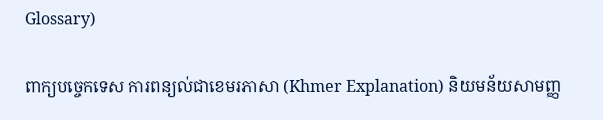Glossary)

ពាក្យបច្ចេកទេស ការពន្យល់ជាខេមរភាសា (Khmer Explanation) និយមន័យសាមញ្ញ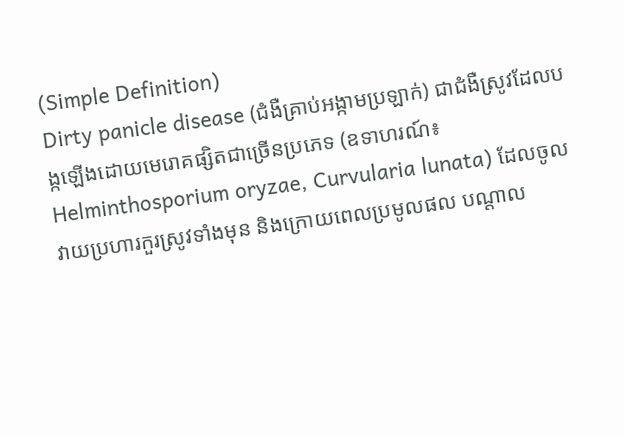(Simple Definition)
Dirty panicle disease (ជំងឺគ្រាប់អង្កាមប្រឡាក់) ជាជំងឺស្រូវដែលបង្កឡើងដោយមេរោគផ្សិតជាច្រើនប្រភេទ (ឧទាហរណ៍៖ Helminthosporium oryzae, Curvularia lunata) ដែលចូលវាយប្រហារកួរស្រូវទាំងមុន និងក្រោយពេលប្រមូលផល បណ្តាល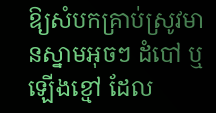ឱ្យសំបកគ្រាប់ស្រូវមានស្នាមអុចៗ ដំបៅ ឬឡើងខ្មៅ ដែល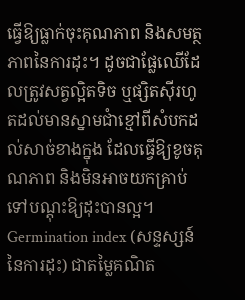ធ្វើឱ្យធ្លាក់ចុះគុណភាព និងសមត្ថភាពនៃការដុះ។ ដូចជាផ្លែឈើដែលត្រូវសត្វល្អិតទិច ឬផ្សិតស៊ីរហូតដល់មានស្នាមជាំខ្មៅពីសំបកដល់សាច់ខាងក្នុង ដែលធ្វើឱ្យខូចគុណភាព និងមិនអាចយកគ្រាប់ទៅបណ្តុះឱ្យដុះបានល្អ។
Germination index (សន្ទស្សន៍នៃការដុះ) ជាតម្លៃគណិត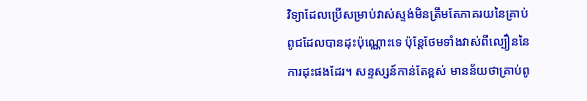វិទ្យាដែលប្រើសម្រាប់វាស់ស្ទង់មិនត្រឹមតែភាគរយនៃគ្រាប់ពូជដែលបានដុះប៉ុណ្ណោះទេ ប៉ុន្តែថែមទាំងវាស់ពីល្បឿននៃការដុះផងដែរ។ សន្ទស្សន៍កាន់តែខ្ពស់ មានន័យថាគ្រាប់ពូ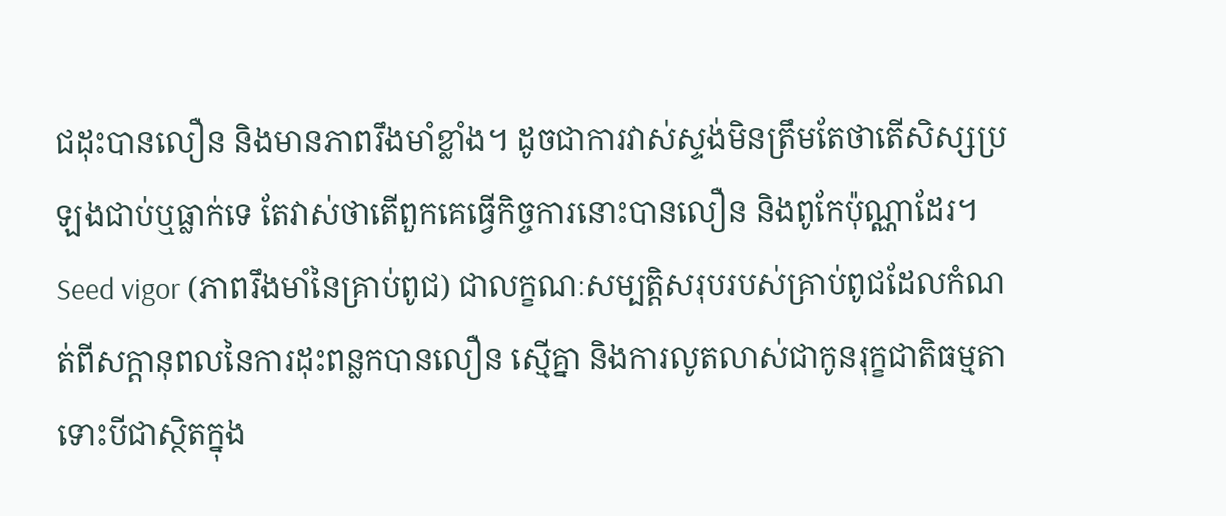ជដុះបានលឿន និងមានភាពរឹងមាំខ្លាំង។ ដូចជាការវាស់ស្ទង់មិនត្រឹមតែថាតើសិស្សប្រឡងជាប់ឬធ្លាក់ទេ តែវាស់ថាតើពួកគេធ្វើកិច្ចការនោះបានលឿន និងពូកែប៉ុណ្ណាដែរ។
Seed vigor (ភាពរឹងមាំនៃគ្រាប់ពូជ) ជាលក្ខណៈសម្បត្តិសរុបរបស់គ្រាប់ពូជដែលកំណត់ពីសក្តានុពលនៃការដុះពន្លកបានលឿន ស្មើគ្នា និងការលូតលាស់ជាកូនរុក្ខជាតិធម្មតា ទោះបីជាស្ថិតក្នុង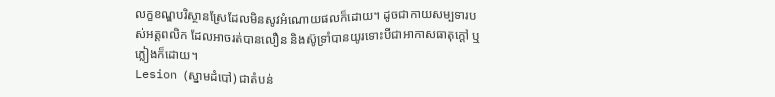លក្ខខណ្ឌបរិស្ថានស្រែដែលមិនសូវអំណោយផលក៏ដោយ។ ដូចជាកាយសម្បទារបស់អត្តពលិក ដែលអាចរត់បានលឿន និងស៊ូទ្រាំបានយូរទោះបីជាអាកាសធាតុក្តៅ ឬភ្លៀងក៏ដោយ។
Lesion (ស្នាមដំបៅ) ជាតំបន់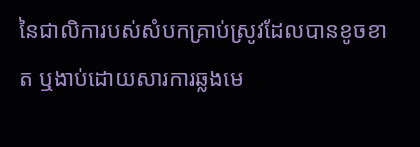នៃជាលិការបស់សំបកគ្រាប់ស្រូវដែលបានខូចខាត ឬងាប់ដោយសារការឆ្លងមេ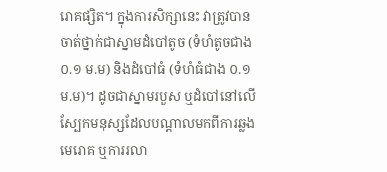រោគផ្សិត។ ក្នុងការសិក្សានេះ វាត្រូវបានចាត់ថ្នាក់ជាស្នាមដំបៅតូច (ទំហំតូចជាង ០.១ ម.ម) និងដំបៅធំ (ទំហំធំជាង ០.១ ម.ម)។ ដូចជាស្នាមរបួស ឬដំបៅនៅលើស្បែកមនុស្សដែលបណ្តាលមកពីការឆ្លងមេរោគ ឬការរលា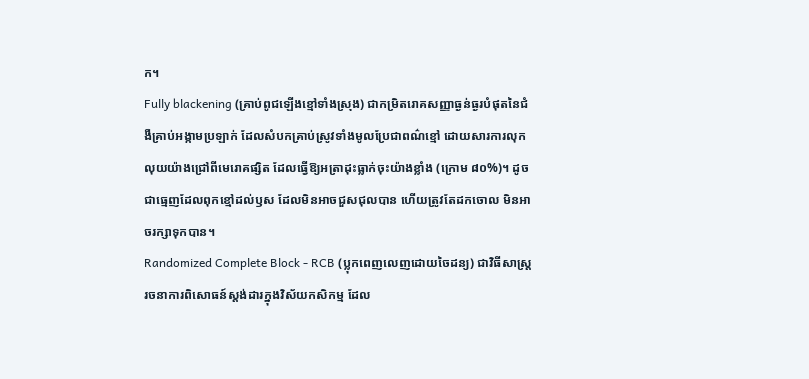ក។
Fully blackening (គ្រាប់ពូជឡើងខ្មៅទាំងស្រុង) ជាកម្រិតរោគសញ្ញាធ្ងន់ធ្ងរបំផុតនៃជំងឺគ្រាប់អង្កាមប្រឡាក់ ដែលសំបកគ្រាប់ស្រូវទាំងមូលប្រែជាពណ៌ខ្មៅ ដោយសារការលុកលុយយ៉ាងជ្រៅពីមេរោគផ្សិត ដែលធ្វើឱ្យអត្រាដុះធ្លាក់ចុះយ៉ាងខ្លាំង (ក្រោម ៨០%)។ ដូចជាធ្មេញដែលពុកខ្មៅដល់ឫស ដែលមិនអាចជួសជុលបាន ហើយត្រូវតែដកចោល មិនអាចរក្សាទុកបាន។
Randomized Complete Block - RCB (ប្លុកពេញលេញដោយចៃដន្យ) ជាវិធីសាស្ត្ររចនាការពិសោធន៍ស្តង់ដារក្នុងវិស័យកសិកម្ម ដែល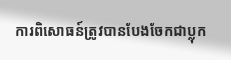ការពិសោធន៍ត្រូវបានបែងចែកជាប្លុក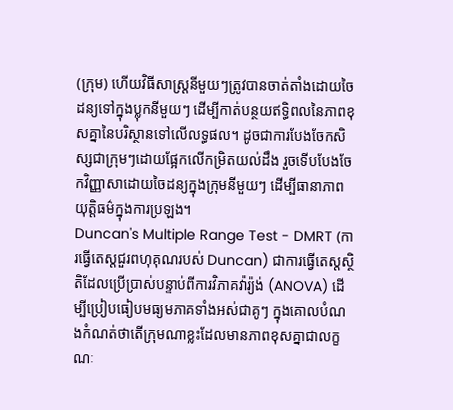(ក្រុម) ហើយវិធីសាស្ត្រនីមួយៗត្រូវបានចាត់តាំងដោយចៃដន្យទៅក្នុងប្លុកនីមួយៗ ដើម្បីកាត់បន្ថយឥទ្ធិពលនៃភាពខុសគ្នានៃបរិស្ថានទៅលើលទ្ធផល។ ដូចជាការបែងចែកសិស្សជាក្រុមៗដោយផ្អែកលើកម្រិតយល់ដឹង រួចទើបបែងចែកវិញ្ញាសាដោយចៃដន្យក្នុងក្រុមនីមួយៗ ដើម្បីធានាភាពយុត្តិធម៌ក្នុងការប្រឡង។
Duncan's Multiple Range Test - DMRT (ការធ្វើតេស្តជួរពហុគុណរបស់ Duncan) ជាការធ្វើតេស្តស្ថិតិដែលប្រើប្រាស់បន្ទាប់ពីការវិភាគវ៉ារ្យ៉ង់ (ANOVA) ដើម្បីប្រៀបធៀបមធ្យមភាគទាំងអស់ជាគូៗ ក្នុងគោលបំណងកំណត់ថាតើក្រុមណាខ្លះដែលមានភាពខុសគ្នាជាលក្ខណៈ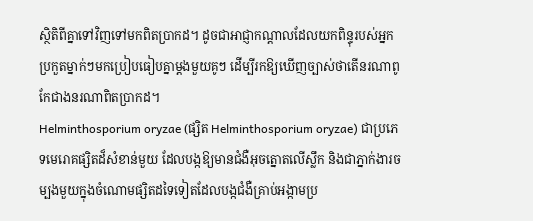ស្ថិតិពីគ្នាទៅវិញទៅមកពិតប្រាកដ។ ដូចជាអាជ្ញាកណ្តាលដែលយកពិន្ទុរបស់អ្នកប្រកួតម្នាក់ៗមកប្រៀបធៀបគ្នាម្តងមួយគូៗ ដើម្បីរកឱ្យឃើញច្បាស់ថាតើនរណាពូកែជាងនរណាពិតប្រាកដ។
Helminthosporium oryzae (ផ្សិត Helminthosporium oryzae) ជាប្រភេទមេរោគផ្សិតដ៏សំខាន់មួយ ដែលបង្កឱ្យមានជំងឺអុចត្នោតលើស្លឹក និងជាភ្នាក់ងារចម្បងមួយក្នុងចំណោមផ្សិតដទៃទៀតដែលបង្កជំងឺគ្រាប់អង្កាមប្រ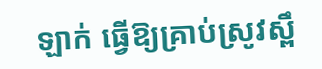ឡាក់ ធ្វើឱ្យគ្រាប់ស្រូវស្ពឹ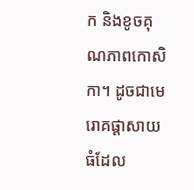ក និងខូចគុណភាពកោសិកា។ ដូចជាមេរោគផ្តាសាយធំដែល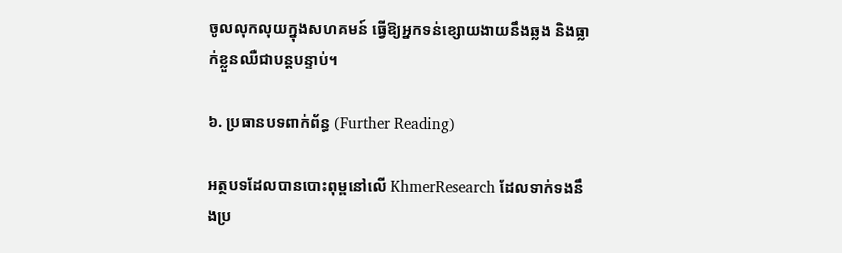ចូលលុកលុយក្នុងសហគមន៍ ធ្វើឱ្យអ្នកទន់ខ្សោយងាយនឹងឆ្លង និងធ្លាក់ខ្លួនឈឺជាបន្តបន្ទាប់។

៦. ប្រធានបទពាក់ព័ន្ធ (Further Reading)

អត្ថបទដែលបានបោះពុម្ពនៅលើ KhmerResearch ដែលទាក់ទងនឹងប្រ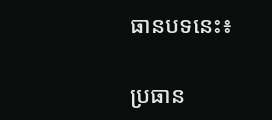ធានបទនេះ៖

ប្រធាន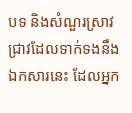បទ និងសំណួរស្រាវជ្រាវដែលទាក់ទងនឹងឯកសារនេះ ដែលអ្នក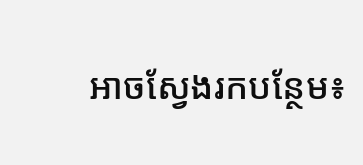អាចស្វែងរកបន្ថែម៖